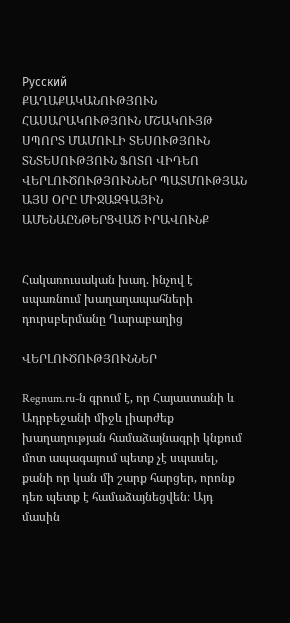Русский
ՔԱՂԱՔԱԿԱՆՈՒԹՅՈՒՆ ՀԱՍԱՐԱԿՈՒԹՅՈՒՆ ՄՇԱԿՈՒՅԹ ՍՊՈՐՏ ՄԱՄՈՒԼԻ ՏԵՍՈՒԹՅՈՒՆ ՏՆՏԵՍՈՒԹՅՈՒՆ ՖՈՏՈ ՎԻԴԵՈ ՎԵՐԼՈՒԾՈՒԹՅՈՒՆՆԵՐ ՊԱՏՄՈՒԹՅԱՆ ԱՅՍ ՕՐԸ ՄԻՋԱԶԳԱՅԻՆ ԱՄԵՆԱԸՆԹԵՐՑՎԱԾ ԻՐԱՎՈՒՆՔ


Հակառուսական խաղ. ինչով է սպառնում խաղաղապահների դուրսբերմանը Ղարաբաղից

ՎԵՐԼՈՒԾՈՒԹՅՈՒՆՆԵՐ

Regnum.ru-ն գրում է, որ Հայաստանի և Ադրբեջանի միջև լիարժեք խաղաղության համաձայնագրի կնքում մոտ ապագայում պետք չէ սպասել, քանի որ կան մի շարք հարցեր, որոնք դեռ պետք է համաձայնեցվեն։ Այդ մասին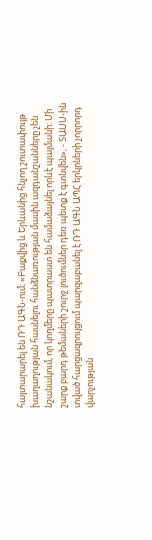հայտարարել են ՌԴ ԱԳՆ-ում։ «Բաքվից և Երևանից հնչող շուտափույթ խաղաղության հասնելու հանձնառության մասին ազդանշանները չեն նշանակում, որ կողմերը պատրաստ են համաձայնել որևէ պայմանի։ Մի շարք բարդ թեմաների շուրջ լուծումներ դեռ պետք է գտնվեն», - ՏԱՍՍ-ին տված հարցազրույցում պարզաբանել է ՌԴ ԱԳՆ ԱՊՀ երկրների չորրորդ վարչության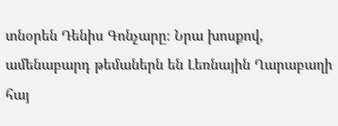տնօրեն Դենիս Գոնչարը։ Նրա խոսքով, ամենաբարդ թեմաներն են Լեռնային Ղարաբաղի հայ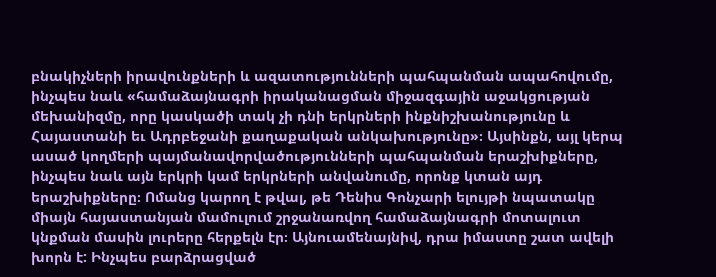բնակիչների իրավունքների և ազատությունների պահպանման ապահովումը, ինչպես նաև «համաձայնագրի իրականացման միջազգային աջակցության մեխանիզմը, որը կասկածի տակ չի դնի երկրների ինքնիշխանությունը և Հայաստանի եւ Ադրբեջանի քաղաքական անկախությունը»։ Այսինքն, այլ կերպ ասած կողմերի պայմանավորվածությունների պահպանման երաշխիքները, ինչպես նաև այն երկրի կամ երկրների անվանումը, որոնք կտան այդ երաշխիքները։ Ոմանց կարող է թվալ, թե Դենիս Գոնչարի ելույթի նպատակը միայն հայաստանյան մամուլում շրջանառվող համաձայնագրի մոտալուտ կնքման մասին լուրերը հերքելն էր։ Այնուամենայնիվ, դրա իմաստը շատ ավելի խորն է: Ինչպես բարձրացված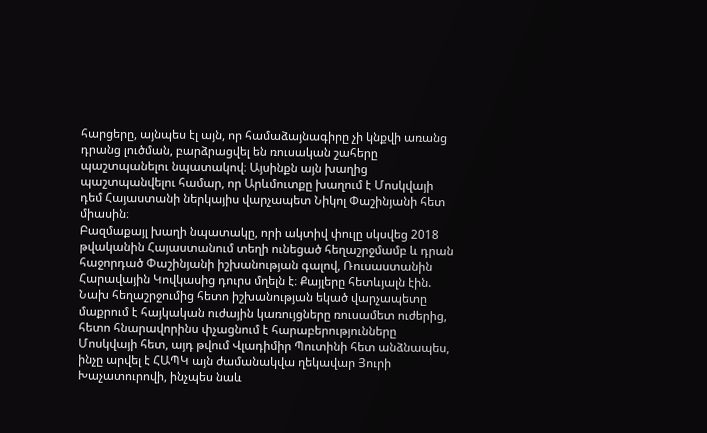հարցերը, այնպես էլ այն, որ համաձայնագիրը չի կնքվի առանց դրանց լուծման, բարձրացվել են ռուսական շահերը պաշտպանելու նպատակով։ Այսինքն այն խաղից պաշտպանվելու համար, որ Արևմուտքը խաղում է Մոսկվայի դեմ Հայաստանի ներկայիս վարչապետ Նիկոլ Փաշինյանի հետ միասին։
Բազմաքայլ խաղի նպատակը, որի ակտիվ փուլը սկսվեց 2018 թվականին Հայաստանում տեղի ունեցած հեղաշրջմամբ և դրան հաջորդած Փաշինյանի իշխանության գալով, Ռուսաստանին Հարավային Կովկասից դուրս մղելն է։ Քայլերը հետևյալն էին. Նախ հեղաշրջումից հետո իշխանության եկած վարչապետը մաքրում է հայկական ուժային կառույցները ռուսամետ ուժերից, հետո հնարավորինս փչացնում է հարաբերությունները Մոսկվայի հետ, այդ թվում Վլադիմիր Պուտինի հետ անձնապես, ինչը արվել է ՀԱՊԿ այն ժամանակվա ղեկավար Յուրի Խաչատուրովի, ինչպես նաև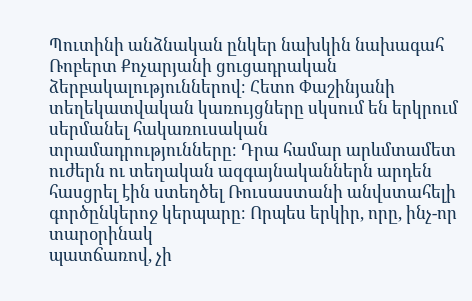Պուտինի անձնական ընկեր նախկին նախագահ Ռոբերտ Քոչարյանի ցուցադրական ձերբակալություններով։ Հետո Փաշինյանի տեղեկատվական կառույցները սկսում են երկրում սերմանել հակառուսական
տրամադրությունները։ Դրա համար արևմտամետ ուժերն ու տեղական ազգայնականներն արդեն հասցրել էին ստեղծել Ռուսաստանի անվստահելի գործընկերոջ կերպարը։ Որպես երկիր, որը, ինչ-որ տարօրինակ
պատճառով, չի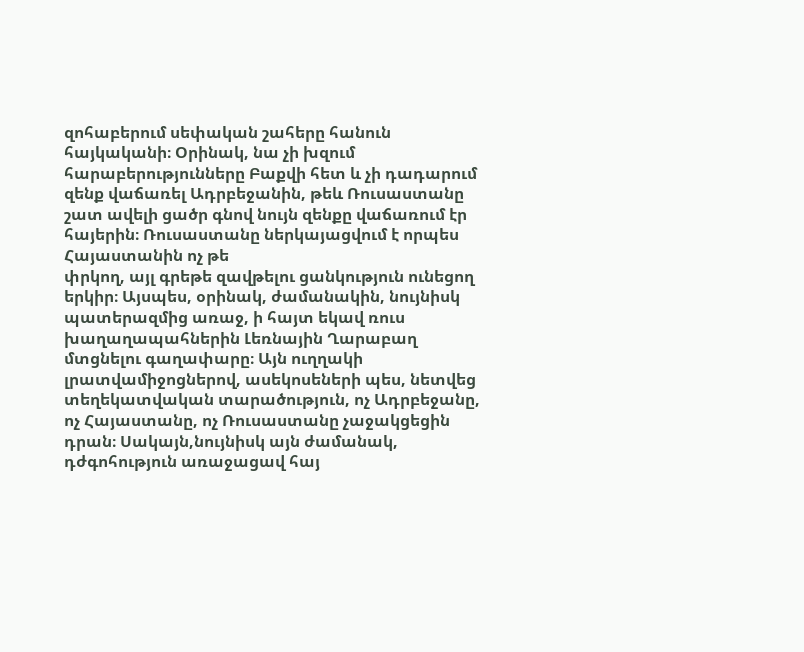զոհաբերում սեփական շահերը հանուն հայկականի։ Օրինակ, նա չի խզում հարաբերությունները Բաքվի հետ և չի դադարում զենք վաճառել Ադրբեջանին, թեև Ռուսաստանը շատ ավելի ցածր գնով նույն զենքը վաճառում էր հայերին։ Ռուսաստանը ներկայացվում է որպես Հայաստանին ոչ թե
փրկող, այլ գրեթե զավթելու ցանկություն ունեցող երկիր։ Այսպես, օրինակ, ժամանակին, նույնիսկ պատերազմից առաջ, ի հայտ եկավ ռուս խաղաղապահներին Լեռնային Ղարաբաղ մտցնելու գաղափարը։ Այն ուղղակի լրատվամիջոցներով, ասեկոսեների պես, նետվեց տեղեկատվական տարածություն, ոչ Ադրբեջանը, ոչ Հայաստանը, ոչ Ռուսաստանը չաջակցեցին դրան։ Սակայն,նույնիսկ այն ժամանակ, դժգոհություն առաջացավ հայ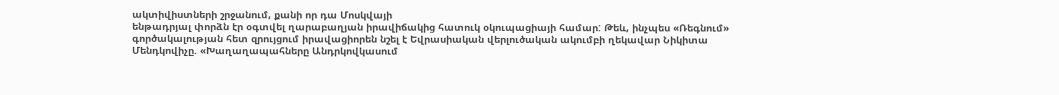ակտիվիստների շրջանում, քանի որ դա Մոսկվայի
ենթադրյալ փորձն էր օգտվել ղարաբաղյան իրավիճակից հատուկ օկուպացիայի համար: Թեև, ինչպես «Ռեգնում» գործակալության հետ զրույցում իրավացիորեն նշել է Եվրասիական վերլուծական ակումբի ղեկավար Նիկիտա Մենդկովիչը. «Խաղաղապահները Անդրկովկասում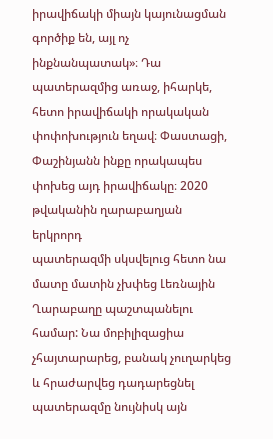իրավիճակի միայն կայունացման
գործիք են, այլ ոչ ինքնանպատակ»։ Դա պատերազմից առաջ, իհարկե, հետո իրավիճակի որակական փոփոխություն եղավ։ Փաստացի, Փաշինյանն ինքը որակապես փոխեց այդ իրավիճակը։ 2020 թվականին ղարաբաղյան երկրորդ
պատերազմի սկսվելուց հետո նա մատը մատին չխփեց Լեռնային Ղարաբաղը պաշտպանելու համար: Նա մոբիլիզացիա չհայտարարեց, բանակ չուղարկեց և հրաժարվեց դադարեցնել պատերազմը նույնիսկ այն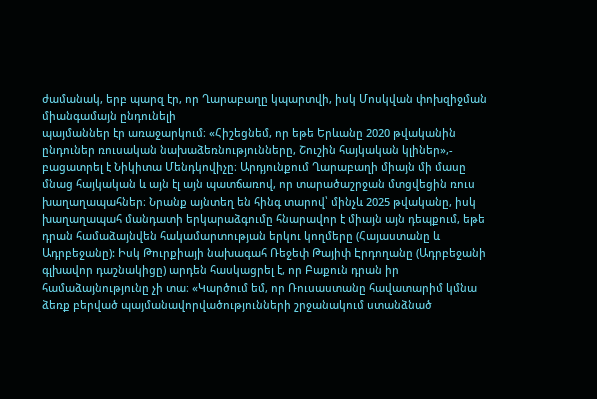ժամանակ, երբ պարզ էր, որ Ղարաբաղը կպարտվի, իսկ Մոսկվան փոխզիջման միանգամայն ընդունելի
պայմաններ էր առաջարկում։ «Հիշեցնեմ, որ եթե Երևանը 2020 թվականին ընդուներ ռուսական նախաձեռնությունները, Շուշին հայկական կլիներ»,- բացատրել է Նիկիտա Մենդկովիչը։ Արդյունքում Ղարաբաղի միայն մի մասը մնաց հայկական և այն էլ այն պատճառով, որ տարածաշրջան մտցվեցին ռուս խաղաղապահներ։ Նրանք այնտեղ են հինգ տարով՝ մինչև 2025 թվականը, իսկ խաղաղապահ մանդատի երկարաձգումը հնարավոր է միայն այն դեպքում, եթե դրան համաձայնվեն հակամարտության երկու կողմերը (Հայաստանը և Ադրբեջանը): Իսկ Թուրքիայի նախագահ Ռեջեփ Թայիփ Էրդողանը (Ադրբեջանի գլխավոր դաշնակիցը) արդեն հասկացրել է, որ Բաքուն դրան իր համաձայնությունը չի տա։ «Կարծում եմ, որ Ռուսաստանը հավատարիմ կմնա ձեռք բերված պայմանավորվածությունների շրջանակում ստանձնած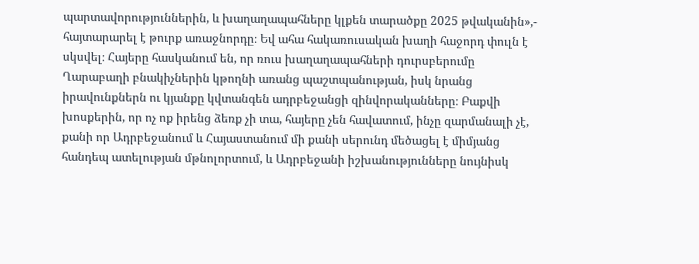պարտավորություններին, և խաղաղապահները կլքեն տարածքը 2025 թվականին»,- հայտարարել է թուրք առաջնորդը։ Եվ ահա հակառուսական խաղի հաջորդ փուլն է սկսվել։ Հայերը հասկանում են, որ ռուս խաղաղապահների դուրսբերումը Ղարաբաղի բնակիչներին կթողնի առանց պաշտպանության, իսկ նրանց իրավունքներն ու կյանքը կվտանգեն ադրբեջանցի զինվորականները։ Բաքվի խոսքերին, որ ոչ ոք իրենց ձեռք չի տա, հայերը չեն հավատում, ինչը զարմանալի չէ, քանի որ Ադրբեջանում և Հայաստանում մի քանի սերունդ մեծացել է միմյանց հանդեպ ատելության մթնոլորտում, և Ադրբեջանի իշխանությունները նույնիսկ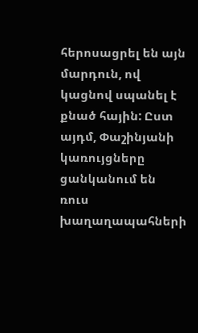հերոսացրել են այն մարդուն, ով կացնով սպանել է քնած հային: Ըստ այդմ, Փաշինյանի կառույցները ցանկանում են ռուս խաղաղապահների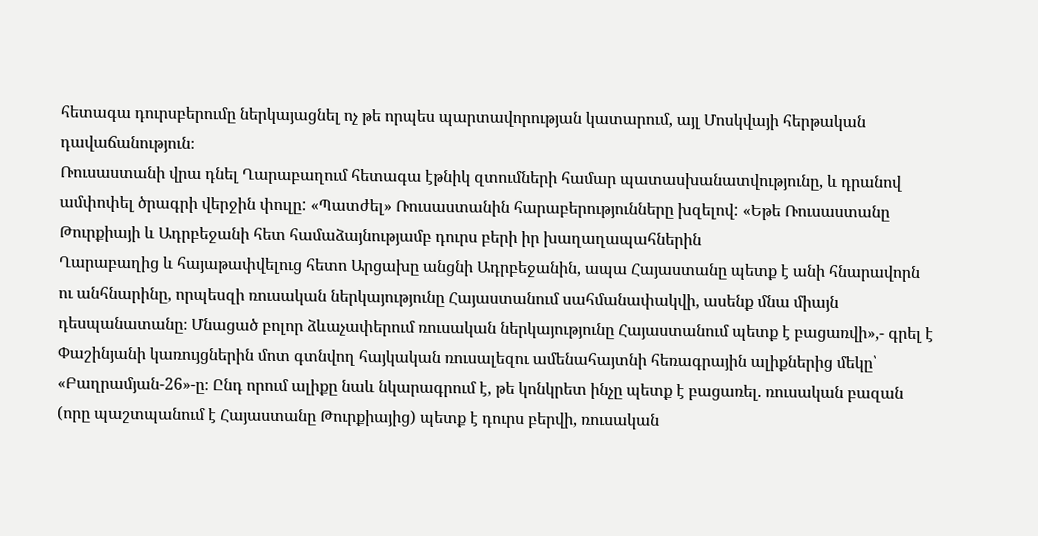հետագա դուրսբերումը ներկայացնել ոչ թե որպես պարտավորության կատարում, այլ Մոսկվայի հերթական դավաճանություն։
Ռուսաստանի վրա դնել Ղարաբաղում հետագա էթնիկ զտումների համար պատասխանատվությունը, և դրանով ամփոփել ծրագրի վերջին փուլը: «Պատժել» Ռուսաստանին հարաբերությունները խզելով: «Եթե Ռուսաստանը Թուրքիայի և Ադրբեջանի հետ համաձայնությամբ դուրս բերի իր խաղաղապահներին
Ղարաբաղից և հայաթափվելուց հետո Արցախը անցնի Ադրբեջանին, ապա Հայաստանը պետք է անի հնարավորն ու անհնարինը, որպեսզի ռուսական ներկայությունը Հայաստանում սահմանափակվի, ասենք մնա միայն դեսպանատանը։ Մնացած բոլոր ձևաչափերում ռուսական ներկայությունը Հայաստանում պետք է բացառվի»,- գրել է Փաշինյանի կառույցներին մոտ գտնվող հայկական ռուսալեզու ամենահայտնի հեռագրային ալիքներից մեկը՝ «Բաղրամյան-26»-ը։ Ընդ որում ալիքը նաև նկարագրում է, թե կոնկրետ ինչը պետք է բացառել. ռուսական բազան (որը պաշտպանում է Հայաստանը Թուրքիայից) պետք է դուրս բերվի, ռուսական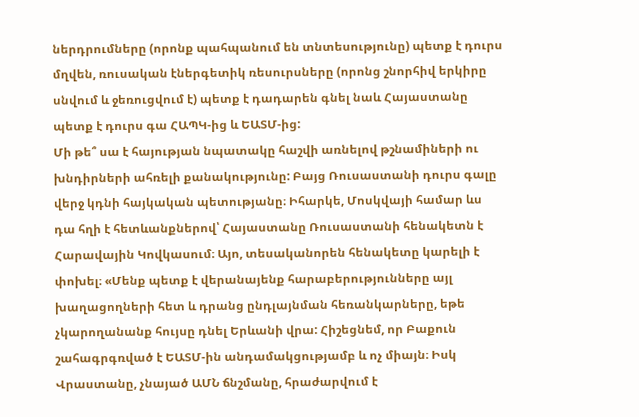ներդրումները (որոնք պահպանում են տնտեսությունը) պետք է դուրս մղվեն, ռուսական էներգետիկ ռեսուրսները (որոնց շնորհիվ երկիրը սնվում և ջեռուցվում է) պետք է դադարեն գնել նաև Հայաստանը պետք է դուրս գա ՀԱՊԿ-ից և ԵԱՏՄ-ից:
Մի թե՞ սա է հայության նպատակը հաշվի առնելով թշնամիների ու խնդիրների ահռելի քանակությունը: Բայց Ռուսաստանի դուրս գալը վերջ կդնի հայկական պետությանը։ Իհարկե, Մոսկվայի համար ևս դա հղի է հետևանքներով՝ Հայաստանը Ռուսաստանի հենակետն է Հարավային Կովկասում։ Այո, տեսականորեն հենակետը կարելի է փոխել։ «Մենք պետք է վերանայենք հարաբերությունները այլ խաղացողների հետ և դրանց ընդլայնման հեռանկարները, եթե չկարողանանք հույսը դնել Երևանի վրա: Հիշեցնեմ, որ Բաքուն շահագրգռված է ԵԱՏՄ-ին անդամակցությամբ և ոչ միայն։ Իսկ Վրաստանը, չնայած ԱՄՆ ճնշմանը, հրաժարվում է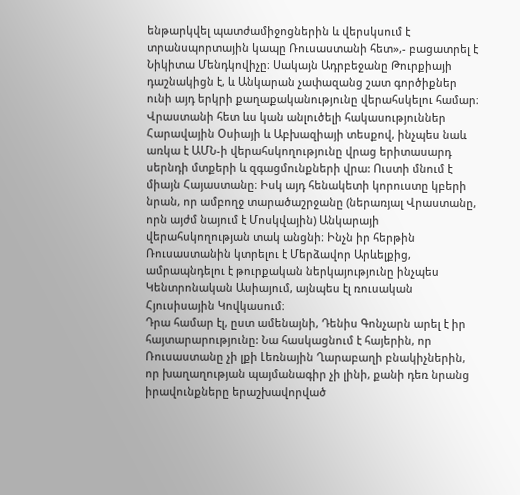ենթարկվել պատժամիջոցներին և վերսկսում է տրանսպորտային կապը Ռուսաստանի հետ»,- բացատրել է Նիկիտա Մենդկովիչը։ Սակայն Ադրբեջանը Թուրքիայի դաշնակիցն է, և Անկարան չափազանց շատ գործիքներ ունի այդ երկրի քաղաքականությունը վերահսկելու համար։ Վրաստանի հետ ևս կան անլուծելի հակասություններ Հարավային Օսիայի և Աբխազիայի տեսքով, ինչպես նաև առկա է ԱՄՆ-ի վերահսկողությունը վրաց երիտասարդ սերնդի մտքերի և զգացմունքների վրա: Ուստի մնում է միայն Հայաստանը։ Իսկ այդ հենակետի կորուստը կբերի նրան, որ ամբողջ տարածաշրջանը (ներառյալ Վրաստանը, որն այժմ նայում է Մոսկվային) Անկարայի վերահսկողության տակ անցնի։ Ինչն իր հերթին Ռուսաստանին կտրելու է Մերձավոր Արևելքից, ամրապնդելու է թուրքական ներկայությունը ինչպես Կենտրոնական Ասիայում, այնպես էլ ռուսական Հյուսիսային Կովկասում։
Դրա համար էլ, ըստ ամենայնի, Դենիս Գոնչարն արել է իր հայտարարությունը: Նա հասկացնում է հայերին, որ Ռուսաստանը չի լքի Լեռնային Ղարաբաղի բնակիչներին, որ խաղաղության պայմանագիր չի լինի, քանի դեռ նրանց իրավունքները երաշխավորված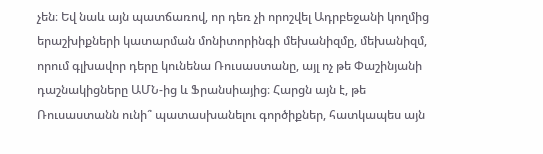չեն։ Եվ նաև այն պատճառով, որ դեռ չի որոշվել Ադրբեջանի կողմից երաշխիքների կատարման մոնիտորինգի մեխանիզմը, մեխանիզմ, որում գլխավոր դերը կունենա Ռուսաստանը, այլ ոչ թե Փաշինյանի դաշնակիցները ԱՄՆ-ից և Ֆրանսիայից։ Հարցն այն է, թե Ռուսաստանն ունի՞ պատասխանելու գործիքներ, հատկապես այն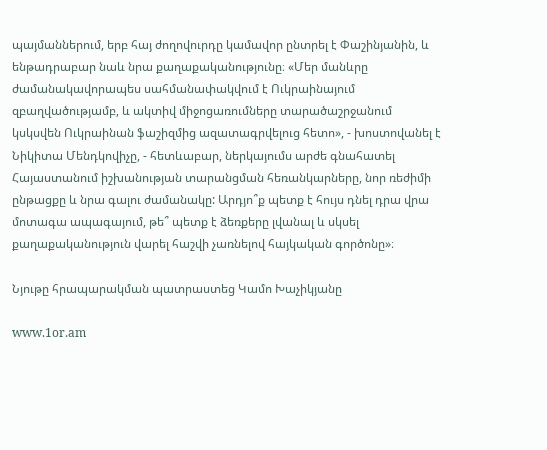պայմաններում, երբ հայ ժողովուրդը կամավոր ընտրել է Փաշինյանին, և ենթադրաբար նաև նրա քաղաքականությունը։ «Մեր մանևրը ժամանակավորապես սահմանափակվում է Ուկրաինայում զբաղվածությամբ, և ակտիվ միջոցառումները տարածաշրջանում կսկսվեն Ուկրաինան ֆաշիզմից ազատագրվելուց հետո», - խոստովանել է Նիկիտա Մենդկովիչը, - հետևաբար, ներկայումս արժե գնահատել Հայաստանում իշխանության տարանցման հեռանկարները, նոր ռեժիմի ընթացքը և նրա գալու ժամանակը: Արդյո՞ք պետք է հույս դնել դրա վրա մոտագա ապագայում, թե՞ պետք է ձեռքերը լվանալ և սկսել քաղաքականություն վարել հաշվի չառնելով հայկական գործոնը»։

Նյութը հրապարակման պատրաստեց Կամո Խաչիկյանը

www.1or.am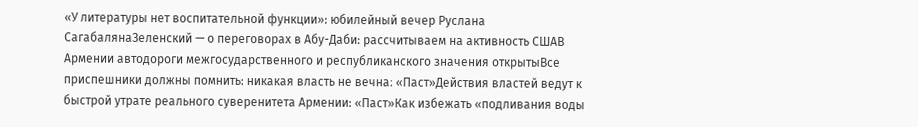«У литературы нет воспитательной функции»: юбилейный вечер Руслана СагабалянаЗеленский — о переговорах в Абу-Даби: рассчитываем на активность СШАВ Армении автодороги межгосударственного и республиканского значения открытыВсе приспешники должны помнить: никакая власть не вечна։ «Паст»Действия властей ведут к быстрой утрате реального суверенитета Армении: «Паст»Как избежать «подливания воды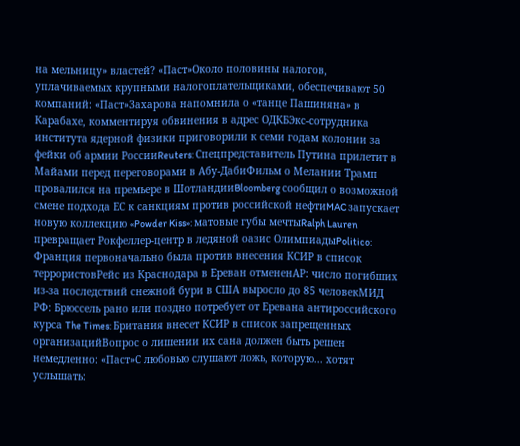на мельницу» властей? «Паст»Около половины налогов, уплачиваемых крупными налогоплательщиками, обеспечивают 50 компаний: «Паст»Захарова напомнила о «танце Пашиняна» в Карабахе, комментируя обвинения в адрес ОДКБЭкс-сотрудника института ядерной физики приговорили к семи годам колонии за фейки об армии РоссииReuters: Спецпредставитель Путина прилетит в Майами перед переговорами в Абу-ДабиФильм о Мелании Трамп провалился на премьере в ШотландииBloomberg сообщил о возможной смене подхода ЕС к санкциям против российской нефтиMAC запускает новую коллекцию «Powder Kiss»: матовые губы мечтыRalph Lauren превращает Рокфеллер-центр в ледяной оазис ОлимпиадыPolitico: Франция первоначально была против внесения КСИР в список террористовРейс из Краснодара в Ереван отмененAP: число погибших из-за последствий снежной бури в США выросло до 85 человекМИД РФ: Брюссель рано или поздно потребует от Еревана антироссийского курса The Times: Британия внесет КСИР в список запрещенных организацийВопрос о лишении их сана должен быть решен немедленно: «Паст»С любовью слушают ложь, которую... хотят услышать: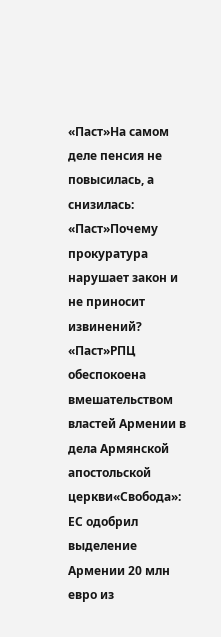«Паст»На самом деле пенсия не повысилась, а снизилась: «Паст»Почему прокуратура нарушает закон и не приносит извинений? «Паст»РПЦ обеспокоена вмешательством властей Армении в дела Армянской апостольской церкви«Свобода»: ЕС одобрил выделение Армении 20 млн евро из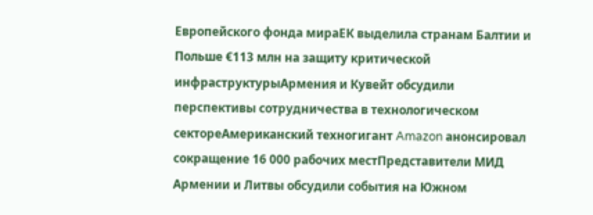Европейского фонда мираЕК выделила странам Балтии и Польше €113 млн на защиту критической инфраструктурыАрмения и Кувейт обсудили перспективы сотрудничества в технологическом сектореАмериканский техногигант Amazon анонсировал сокращение 16 000 рабочих местПредставители МИД Армении и Литвы обсудили события на Южном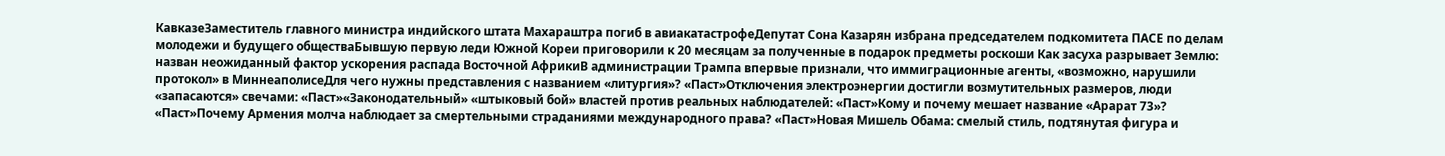КавказеЗаместитель главного министра индийского штата Махараштра погиб в авиакатастрофеДепутат Сона Казарян избрана председателем подкомитета ПАСЕ по делам молодежи и будущего обществаБывшую первую леди Южной Кореи приговорили к 20 месяцам за полученные в подарок предметы роскоши Как засуха разрывает Землю: назван неожиданный фактор ускорения распада Восточной АфрикиВ администрации Трампа впервые признали, что иммиграционные агенты, «возможно, нарушили протокол» в МиннеаполисеДля чего нужны представления с названием «литургия»? «Паст»Отключения электроэнергии достигли возмутительных размеров, люди «запасаются» свечами: «Паст»«Законодательный» «штыковый бой» властей против реальных наблюдателей: «Паст»Кому и почему мешает название «Арарат 73»? «Паст»Почему Армения молча наблюдает за смертельными страданиями международного права? «Паст»Новая Мишель Обама: смелый стиль, подтянутая фигура и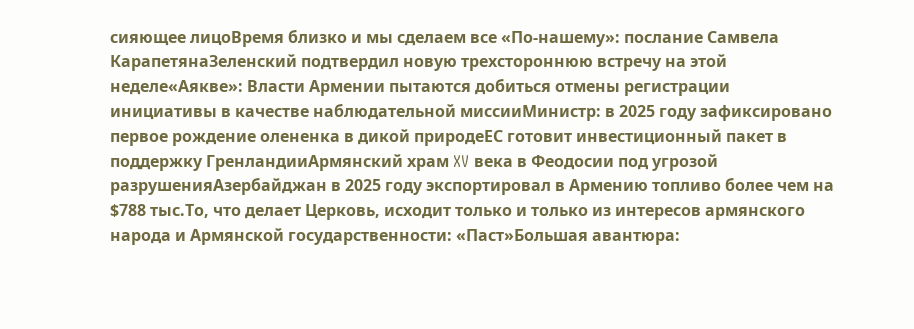сияющее лицоВремя близко и мы сделаем все «По-нашему»: послание Самвела КарапетянаЗеленский подтвердил новую трехстороннюю встречу на этой неделе«Аякве»: Власти Армении пытаются добиться отмены регистрации инициативы в качестве наблюдательной миссииМинистр: в 2025 году зафиксировано первое рождение олененка в дикой природеЕС готовит инвестиционный пакет в поддержку ГренландииАрмянский храм XV века в Феодосии под угрозой разрушенияАзербайджан в 2025 году экспортировал в Армению топливо более чем на $788 тыс.То, что делает Церковь, исходит только и только из интересов армянского народа и Армянской государственности: «Паст»Большая авантюра: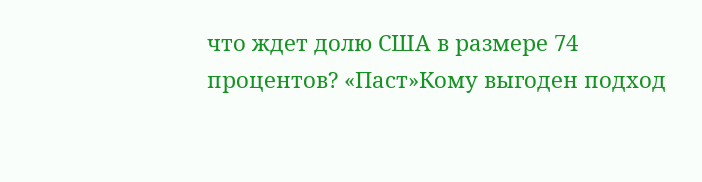что ждет долю США в размере 74 процентов? «Паст»Кому выгоден подход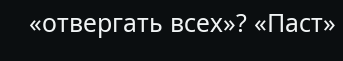«отвергать всех»? «Паст»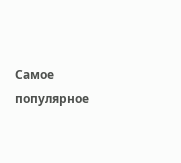Самое популярное